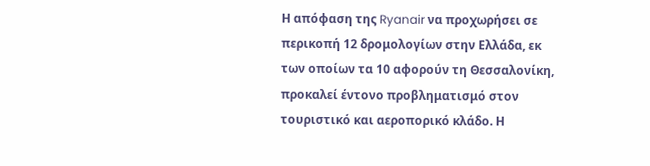Η απόφαση της Ryanair να προχωρήσει σε περικοπή 12 δρομολογίων στην Ελλάδα, εκ των οποίων τα 10 αφορούν τη Θεσσαλονίκη, προκαλεί έντονο προβληματισμό στον τουριστικό και αεροπορικό κλάδο. Η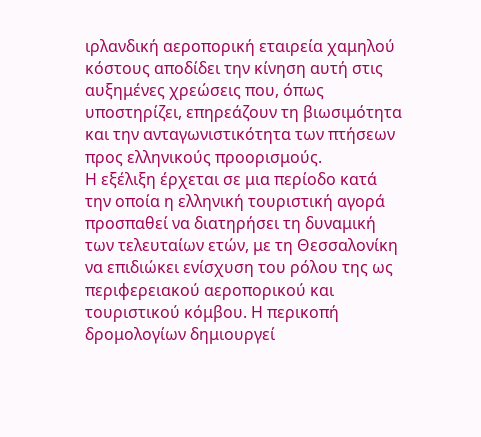ιρλανδική αεροπορική εταιρεία χαμηλού κόστους αποδίδει την κίνηση αυτή στις αυξημένες χρεώσεις που, όπως υποστηρίζει, επηρεάζουν τη βιωσιμότητα και την ανταγωνιστικότητα των πτήσεων προς ελληνικούς προορισμούς.
Η εξέλιξη έρχεται σε μια περίοδο κατά την οποία η ελληνική τουριστική αγορά προσπαθεί να διατηρήσει τη δυναμική των τελευταίων ετών, με τη Θεσσαλονίκη να επιδιώκει ενίσχυση του ρόλου της ως περιφερειακού αεροπορικού και τουριστικού κόμβου. Η περικοπή δρομολογίων δημιουργεί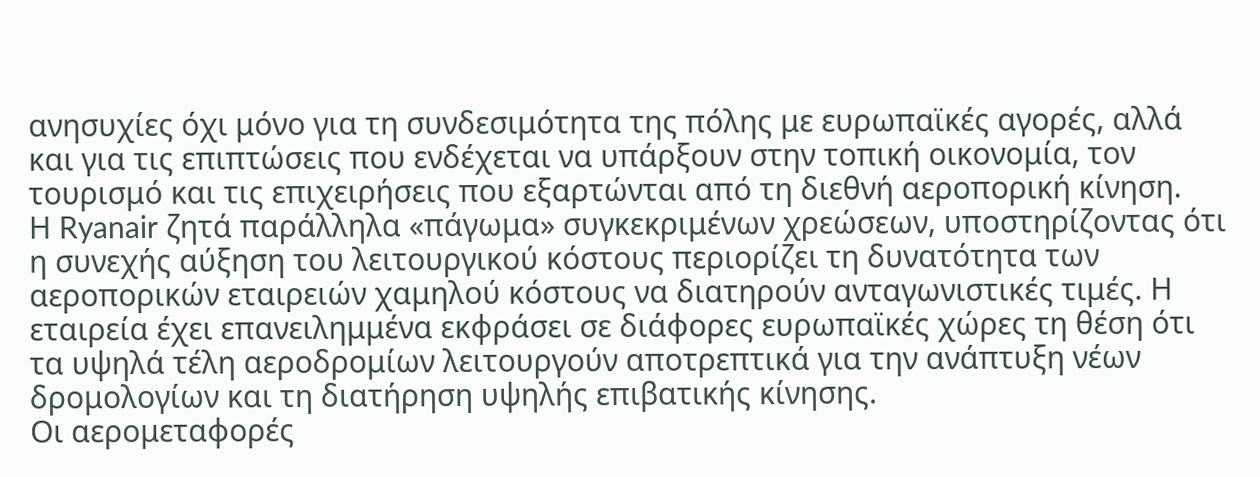ανησυχίες όχι μόνο για τη συνδεσιμότητα της πόλης με ευρωπαϊκές αγορές, αλλά και για τις επιπτώσεις που ενδέχεται να υπάρξουν στην τοπική οικονομία, τον τουρισμό και τις επιχειρήσεις που εξαρτώνται από τη διεθνή αεροπορική κίνηση.
Η Ryanair ζητά παράλληλα «πάγωμα» συγκεκριμένων χρεώσεων, υποστηρίζοντας ότι η συνεχής αύξηση του λειτουργικού κόστους περιορίζει τη δυνατότητα των αεροπορικών εταιρειών χαμηλού κόστους να διατηρούν ανταγωνιστικές τιμές. Η εταιρεία έχει επανειλημμένα εκφράσει σε διάφορες ευρωπαϊκές χώρες τη θέση ότι τα υψηλά τέλη αεροδρομίων λειτουργούν αποτρεπτικά για την ανάπτυξη νέων δρομολογίων και τη διατήρηση υψηλής επιβατικής κίνησης.
Οι αερομεταφορές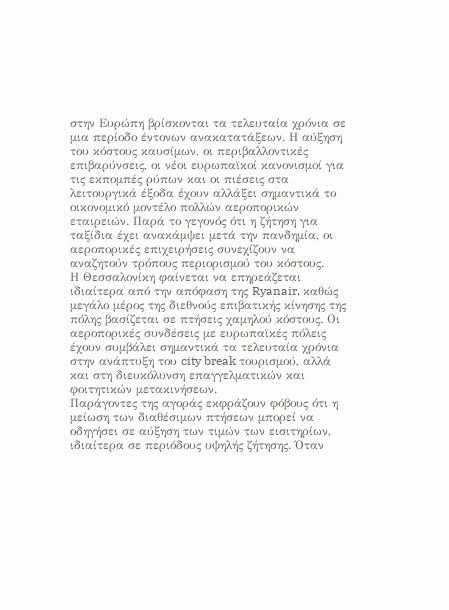στην Ευρώπη βρίσκονται τα τελευταία χρόνια σε μια περίοδο έντονων ανακατατάξεων. Η αύξηση του κόστους καυσίμων, οι περιβαλλοντικές επιβαρύνσεις, οι νέοι ευρωπαϊκοί κανονισμοί για τις εκπομπές ρύπων και οι πιέσεις στα λειτουργικά έξοδα έχουν αλλάξει σημαντικά το οικονομικό μοντέλο πολλών αεροπορικών εταιρειών. Παρά το γεγονός ότι η ζήτηση για ταξίδια έχει ανακάμψει μετά την πανδημία, οι αεροπορικές επιχειρήσεις συνεχίζουν να αναζητούν τρόπους περιορισμού του κόστους.
Η Θεσσαλονίκη φαίνεται να επηρεάζεται ιδιαίτερα από την απόφαση της Ryanair, καθώς μεγάλο μέρος της διεθνούς επιβατικής κίνησης της πόλης βασίζεται σε πτήσεις χαμηλού κόστους. Οι αεροπορικές συνδέσεις με ευρωπαϊκές πόλεις έχουν συμβάλει σημαντικά τα τελευταία χρόνια στην ανάπτυξη του city break τουρισμού, αλλά και στη διευκόλυνση επαγγελματικών και φοιτητικών μετακινήσεων.
Παράγοντες της αγοράς εκφράζουν φόβους ότι η μείωση των διαθέσιμων πτήσεων μπορεί να οδηγήσει σε αύξηση των τιμών των εισιτηρίων, ιδιαίτερα σε περιόδους υψηλής ζήτησης. Όταν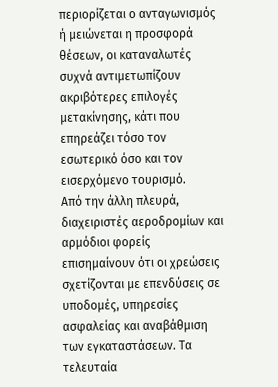περιορίζεται ο ανταγωνισμός ή μειώνεται η προσφορά θέσεων, οι καταναλωτές συχνά αντιμετωπίζουν ακριβότερες επιλογές μετακίνησης, κάτι που επηρεάζει τόσο τον εσωτερικό όσο και τον εισερχόμενο τουρισμό.
Από την άλλη πλευρά, διαχειριστές αεροδρομίων και αρμόδιοι φορείς επισημαίνουν ότι οι χρεώσεις σχετίζονται με επενδύσεις σε υποδομές, υπηρεσίες ασφαλείας και αναβάθμιση των εγκαταστάσεων. Τα τελευταία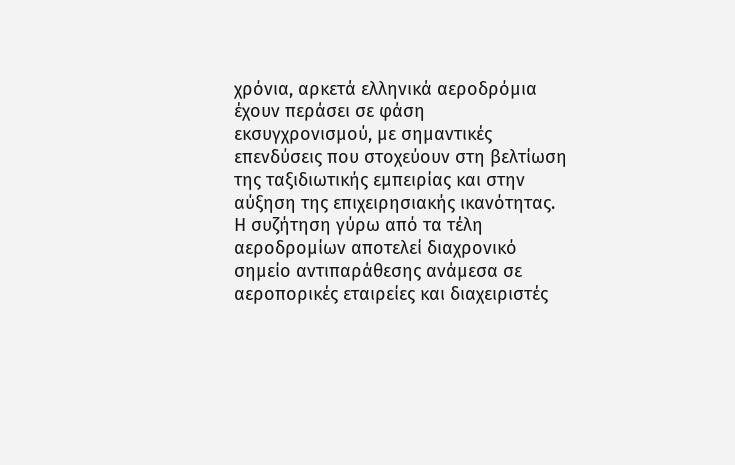χρόνια, αρκετά ελληνικά αεροδρόμια έχουν περάσει σε φάση εκσυγχρονισμού, με σημαντικές επενδύσεις που στοχεύουν στη βελτίωση της ταξιδιωτικής εμπειρίας και στην αύξηση της επιχειρησιακής ικανότητας.
Η συζήτηση γύρω από τα τέλη αεροδρομίων αποτελεί διαχρονικό σημείο αντιπαράθεσης ανάμεσα σε αεροπορικές εταιρείες και διαχειριστές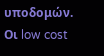υποδομών. Οι low cost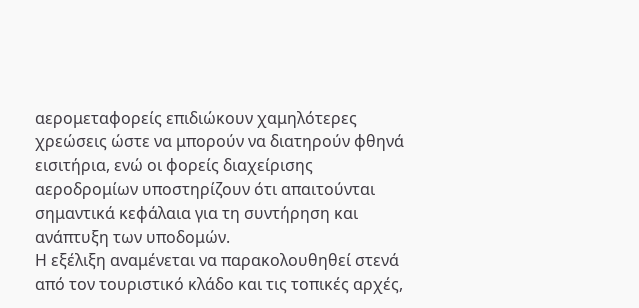αερομεταφορείς επιδιώκουν χαμηλότερες χρεώσεις ώστε να μπορούν να διατηρούν φθηνά εισιτήρια, ενώ οι φορείς διαχείρισης αεροδρομίων υποστηρίζουν ότι απαιτούνται σημαντικά κεφάλαια για τη συντήρηση και ανάπτυξη των υποδομών.
Η εξέλιξη αναμένεται να παρακολουθηθεί στενά από τον τουριστικό κλάδο και τις τοπικές αρχές,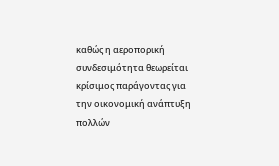καθώς η αεροπορική συνδεσιμότητα θεωρείται κρίσιμος παράγοντας για την οικονομική ανάπτυξη πολλών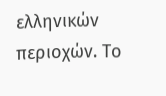ελληνικών περιοχών. Το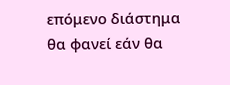επόμενο διάστημα θα φανεί εάν θα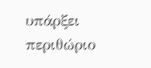υπάρξει περιθώριο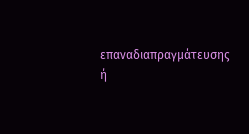επαναδιαπραγμάτευσης ή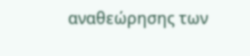αναθεώρησης των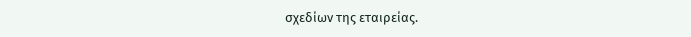σχεδίων της εταιρείας.